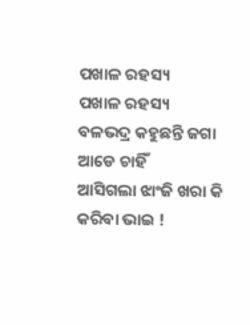ପଖାଳ ରହସ୍ୟ
ପଖାଳ ରହସ୍ୟ
ବଳଭଦ୍ର କହୁଛନ୍ତି ଜଗା ଆଡେ ଚାହିଁ
ଆସିଗଲା ଝାଂଜି ଖରା କି କରିବା ଭାଇ !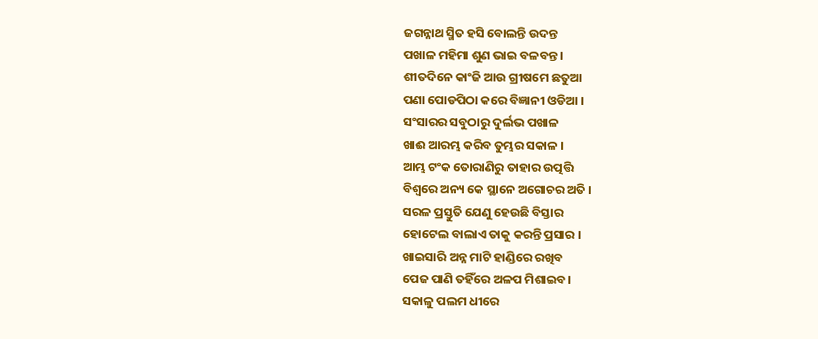ଜଗନ୍ନାଥ ସ୍ମିତ ହସି ବୋଲନ୍ତି ଉଦନ୍ତ
ପଖାଳ ମହିମା ଶୁଣ ଭାଇ ବଳବନ୍ତ ।
ଶୀତଦିନେ କାଂଜି ଆଉ ଗ୍ରୀଷମେ ଛତୁଆ
ପଣା ପୋଡପିଠା କରେ ବିଜ୍ଞାନୀ ଓଡିଆ ।
ସଂସାରର ସବୁଠାରୁ ଦୁର୍ଲଭ ପଖାଳ
ଖାଈ ଆରମ୍ଭ କରିବ ତୁମ୍ଭର ସକାଳ ।
ଆମ୍ଭ ଟଂକ ତୋରାଣିରୁ ତାହାର ଉତ୍ପତ୍ତି
ବିଶ୍ଵରେ ଅନ୍ୟ କେ ସ୍ଥାନେ ଅଗୋଚର ଅତି ।
ସରଳ ପ୍ରସ୍ତୁତି ଯେଣୁ ହେଉଛି ବିସ୍ତାର
ହୋଟେଲ ବାଲାଏ ତାକୁ କରନ୍ତି ପ୍ରସାର ।
ଖାଇସାରି ଅନ୍ନ ମାଟି ହାଣ୍ଡିରେ ରଖିବ
ପେଜ ପାଣି ତହିଁରେ ଅଳପ ମିଶାଇବ।
ସକାଳୁ ପଲମ ଧୀରେ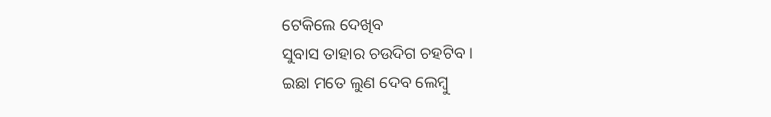ଟେକିଲେ ଦେଖିବ
ସୁବାସ ତାହାର ଚଉଦିଗ ଚହଟିବ ।
ଇଛା ମତେ ଲୁଣ ଦେବ ଲେମ୍ବୁ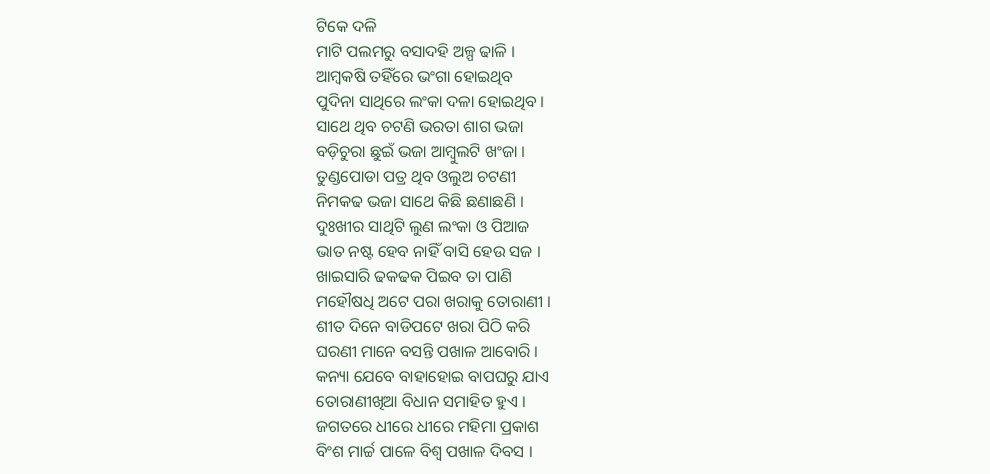ଟିକେ ଦଳି
ମାଟି ପଲମରୁ ବସାଦହି ଅଳ୍ପ ଢାଳି ।
ଆମ୍ବକଷି ତହିଁରେ ଭଂଗା ହୋଇଥିବ
ପୁଦିନା ସାଥିରେ ଲଂକା ଦଳା ହୋଇଥିବ ।
ସାଥେ ଥିବ ଚଟଣି ଭରତା ଶାଗ ଭଜା
ବଡ଼ିଚୁରା ଛୁଇଁ ଭଜା ଆମ୍ବୁଲଟି ଖଂଜା ।
ତୁଣ୍ଡପୋଡା ପତ୍ର ଥିବ ଓଲୁଅ ଚଟଣୀ
ନିମକଢ ଭଜା ସାଥେ କିଛି ଛଣାଛଣି ।
ଦୁଃଖୀର ସାଥିଟି ଲୁଣ ଲଂକା ଓ ପିଆଜ
ଭାତ ନଷ୍ଟ ହେବ ନାହିଁ ବାସି ହେଉ ସଜ ।
ଖାଇସାରି ଢକଢକ ପିଇବ ତା ପାଣି
ମହୌଷଧି ଅଟେ ପରା ଖରାକୁ ତୋରାଣୀ ।
ଶୀତ ଦିନେ ବାଡିପଟେ ଖରା ପିଠି କରି
ଘରଣୀ ମାନେ ବସନ୍ତି ପଖାଳ ଆବୋରି ।
କନ୍ୟା ଯେବେ ବାହାହୋଇ ବାପଘରୁ ଯାଏ
ତୋରାଣୀଖିଆ ବିଧାନ ସମାହିତ ହୁଏ ।
ଜଗତରେ ଧୀରେ ଧୀରେ ମହିମା ପ୍ରକାଶ
ବିଂଶ ମାର୍ଚ୍ଚ ପାଳେ ବିଶ୍ୱ ପଖାଳ ଦିବସ ।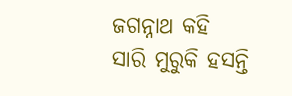ଜଗନ୍ନାଥ କହି ସାରି ମୁରୁକି ହସନ୍ତି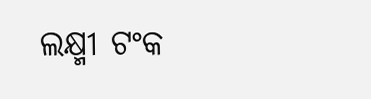ଲକ୍ଷ୍ମୀ ଟଂକ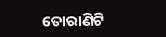ତୋରାଣିଟି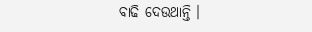ବାଢି ଦେଉଥାନ୍ତି ।